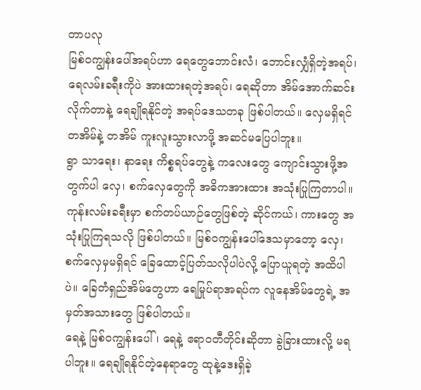တာပလု
မြစ်ဝကျွန်းပေါ်အရပ်ဟာ ရေတွေဘောင်းလံ၊ ဘောင်းလျှံရှိတဲ့အရပ်၊ ရေလမ်းခရီးကိုပဲ အားထားရတဲ့အရပ်၊ ရေဆိုတာ အိမ်အောက်ဆင်းလိုက်တာနဲ့ ရေချိုရနိုင်တဲ့ အရပ်ဒေသတခု ဖြစ်ပါတယ်။ လှေမရှိရင် တအိမ်နဲ့ တအိမ် ကူးလူးသွားလာဖို့ အဆင်မပြေပါဘူး။
ရွာ သာရေး၊ နာရေး ကိစ္စရပ်တွေနဲ့ ကလေးတွေ ကျောင်းသွားဖို့အတွက်ပါ လှေ၊ စက်လှေတွေကို အဓိကအားထား အသုံးပြုကြတာပါ။ ကုန်းလမ်းခရီးမှာ စက်တပ်ယာဉ်တွေဖြစ်တဲ့ ဆိုင်ကယ်၊ ကားတွေ အသုံးပြုကြရသလို ဖြစ်ပါတယ်။ မြစ်ဝကျွန်းပေါ်ဒေသမှာတော့ လှေ၊ စက်လှေမှမရှိရင် ခြေထောင့်ပြတ်သလိုပါပဲလို့ ပြောယူရတဲ့ အထိပါပဲ။ ခြေတံရှည်အိမ်တွေဟာ ရေမြုပ်ရာအရပ်က လူနေအိမ်တွေရဲ့ အမှတ်အသားတွေ ဖြစ်ပါတယ်။
ရေနဲ့ မြစ်ဝကျွန်းပေါ်၊ ရေနဲ့ ဧရာဝတီတိုင်းဆိုတာ ခွဲခြားထားလို့ မရပါဘူး။ ရေချိုရနိုင်တဲ့နေရာတွေ ထုနဲ့ဒေးရှိခဲ့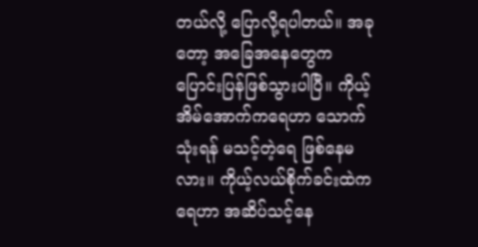တယ်လို့ ပြောလို့ရပါတယ်။ အခုတော့ အခြေအနေတွေက ပြောင်းပြန်ဖြစ်သွားပါပြီ။ ကိုယ့်အိမ်အောက်ကရေဟာ သောက်သုံးရန် မသင့်တဲ့ရေ ဖြစ်နေမလား။ ကိုယ့်လယ်စိုက်ခင်းထဲက ရေဟာ အဆိပ်သင့်နေ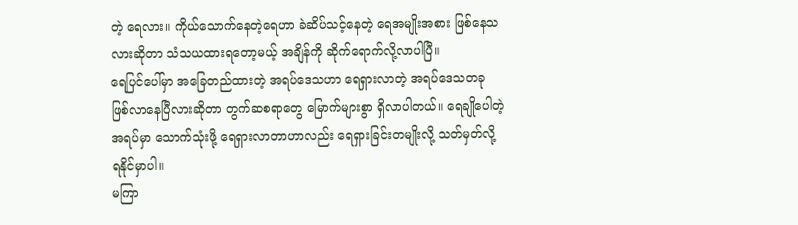တဲ့ ရေလား။ ကိုယ်သောက်နေတဲ့ရေဟာ ခဲဆိပ်သင့်နေတဲ့ ရေအမျိုးအစား ဖြစ်နေသလားဆိုတာ သံသယထားရတော့မယ့် အချိန်ကို ဆိုက်ရောက်လို့လာပါပြီ။
ရေပြင်ပေါ်မှာ အခြေတည်ထားတဲ့ အရပ်ဒေသဟာ ရေရှားလာတဲ့ အရပ်ဒေသတခု ဖြစ်လာနေပြီလားဆိုတာ တွက်ဆစရာတွေ မြောက်များစွာ ရှိလာပါတယ်။ ရေချိုပေါတဲ့အရပ်မှာ သောက်သုံးဖို့ ရေရှားလာတာဟာလည်း ရေရှားခြင်းတမျိုးလို့ သတ်မှတ်လို့ ရနိုင်မှာပါ။
မကြာ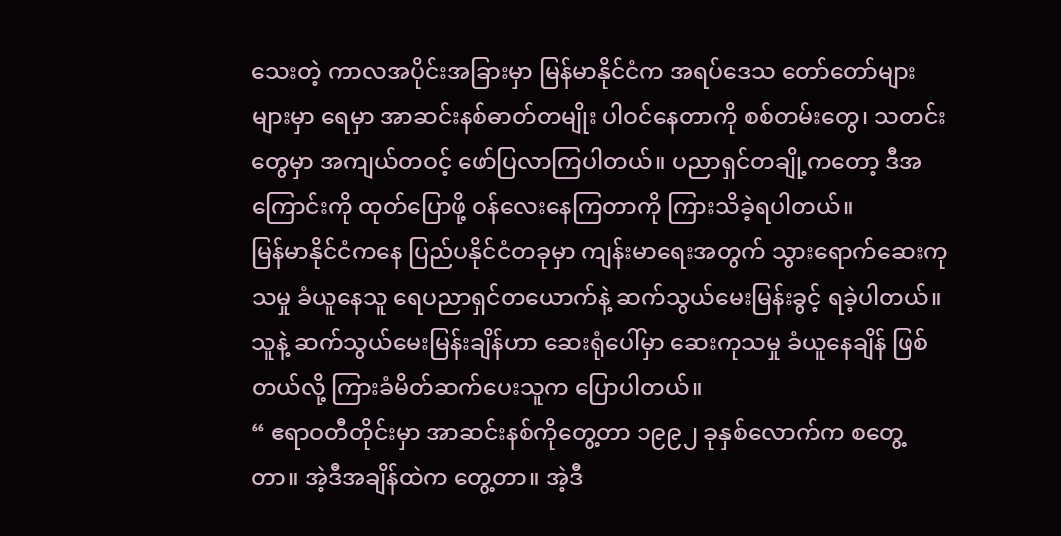သေးတဲ့ ကာလအပိုင်းအခြားမှာ မြန်မာနိုင်ငံက အရပ်ဒေသ တော်တော်များများမှာ ရေမှာ အာဆင်းနစ်ဓာတ်တမျိုး ပါဝင်နေတာကို စစ်တမ်းတွေ၊ သတင်းတွေမှာ အကျယ်တဝင့် ဖော်ပြလာကြပါတယ်။ ပညာရှင်တချို့ကတော့ ဒီအကြောင်းကို ထုတ်ပြောဖို့ ဝန်လေးနေကြတာကို ကြားသိခဲ့ရပါတယ်။
မြန်မာနိုင်ငံကနေ ပြည်ပနိုင်ငံတခုမှာ ကျန်းမာရေးအတွက် သွားရောက်ဆေးကုသမှု ခံယူနေသူ ရေပညာရှင်တယောက်နဲ့ ဆက်သွယ်မေးမြန်းခွင့် ရခဲ့ပါတယ်။ သူနဲ့ ဆက်သွယ်မေးမြန်းချိန်ဟာ ဆေးရုံပေါ်မှာ ဆေးကုသမှု ခံယူနေချိန် ဖြစ်တယ်လို့ ကြားခံမိတ်ဆက်ပေးသူက ပြောပါတယ်။
“ ဧရာဝတီတိုင်းမှာ အာဆင်းနစ်ကိုတွေ့တာ ၁၉၉၂ ခုနှစ်လောက်က စတွေ့တာ။ အဲ့ဒီအချိန်ထဲက တွေ့တာ။ အဲ့ဒီ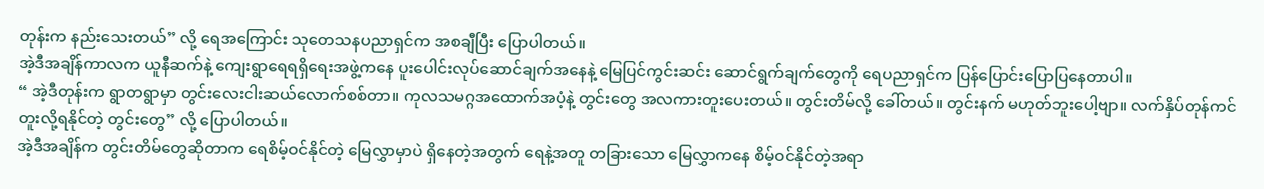တုန်းက နည်းသေးတယ်” လို့ ရေအကြောင်း သုတေသနပညာရှင်က အစချီပြီး ပြောပါတယ်။
အဲ့ဒီအချိန်ကာလက ယူနီဆက်နဲ့ ကျေးရွာရေရရှိရေးအဖွဲ့ကနေ ပူးပေါင်းလုပ်ဆောင်ချက်အနေနဲ့ မြေပြင်ကွင်းဆင်း ဆောင်ရွက်ချက်တွေကို ရေပညာရှင်က ပြန်ပြောင်းပြောပြနေတာပါ။
“ အဲ့ဒီတုန်းက ရွာတရွာမှာ တွင်းလေးငါးဆယ်လောက်စစ်တာ။ ကုလသမဂ္ဂအထောက်အပံ့နဲ့ တွင်းတွေ အလကားတူးပေးတယ်။ တွင်းတိမ်လို့ ခေါ်တယ်။ တွင်းနက် မဟုတ်ဘူးပေါ့ဗျာ။ လက်နှိပ်တုန်ကင် တူးလို့ရနိုင်တဲ့ တွင်းတွေ” လို့ ပြောပါတယ်။
အဲ့ဒီအချိန်က တွင်းတိမ်တွေဆိုတာက ရေစိမ့်ဝင်နိုင်တဲ့ မြေလွှာမှာပဲ ရှိနေတဲ့အတွက် ရေနဲ့အတူ တခြားသော မြေလွှာကနေ စိမ့်ဝင်နိုင်တဲ့အရာ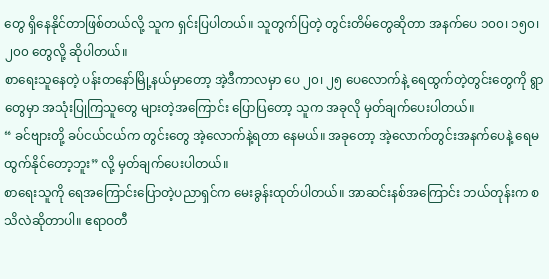တွေ ရှိနေနိုင်တာဖြစ်တယ်လို့ သူက ရှင်းပြပါတယ်။ သူတွက်ပြတဲ့ တွင်းတိမ်တွေဆိုတာ အနက်ပေ ၁၀၀၊ ၁၅၀၊ ၂၀၀ တွေလို့ ဆိုပါတယ်။
စာရေးသူနေတဲ့ ပန်းတနော်မြို့နယ်မှာတော့ အဲ့ဒီကာလမှာ ပေ ၂၀၊ ၂၅ ပေလောက်နဲ့ ရေထွက်တဲ့တွင်းတွေကို ရွာတွေမှာ အသုံးပြုကြသူတွေ များတဲ့အကြောင်း ပြောပြတော့ သူက အခုလို မှတ်ချက်ပေးပါတယ်။
“ ခင်ဗျားတို့ ခပ်ငယ်ငယ်က တွင်းတွေ အဲ့လောက်နဲ့ရတာ နေမယ်။ အခုတော့ အဲ့လောက်တွင်းအနက်ပေနဲ့ ရေမထွက်နိုင်တော့ဘူး” လို့ မှတ်ချက်ပေးပါတယ်။
စာရေးသူကို ရေအကြောင်းပြောတဲ့ပညာရှင်က မေးခွန်းထုတ်ပါတယ်။ အာဆင်းနစ်အကြောင်း ဘယ်တုန်းက စသိလဲဆိုတာပါ။ ဧရာဝတီ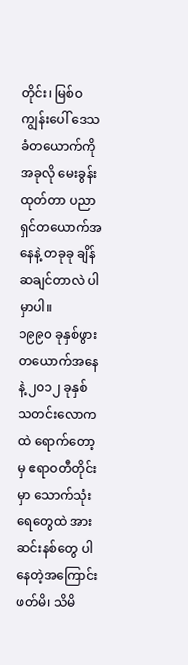တိုင်း၊ မြစ်ဝကျွန်းပေါ် ဒေသခံတယောက်ကို အခုလို မေးခွန်းထုတ်တာ ပညာရှင်တယောက်အနေနဲ့ တခုခု ချိန်ဆချင်တာလဲ ပါမှာပါ။
၁၉၉၀ ခုနှစ်ဖွား တယောက်အနေနဲ့ ၂၀၁၂ ခုနှစ် သတင်းလောကထဲ ရောက်တော့မှ ဧရာဝတီတိုင်းမှာ သောက်သုံးရေတွေထဲ အားဆင်းနစ်တွေ ပါနေတဲ့အကြောင်း ဖတ်မိ၊ သိမိ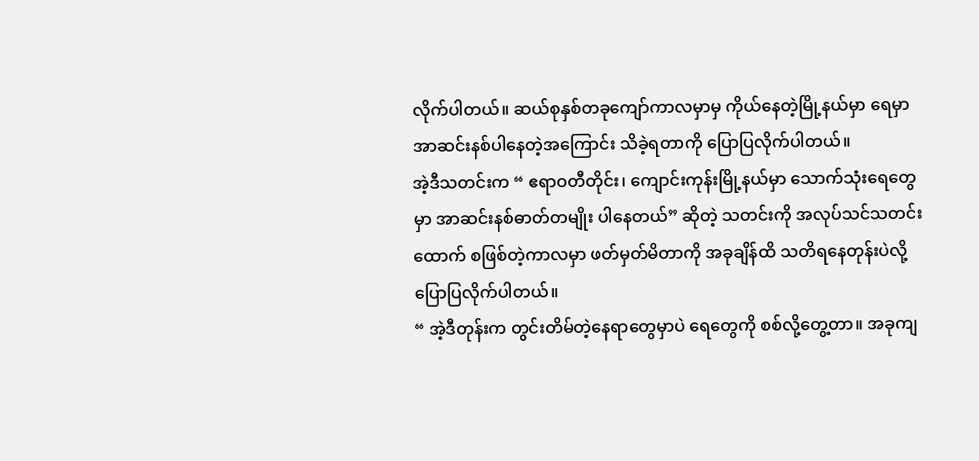လိုက်ပါတယ်။ ဆယ်စုနှစ်တခုကျော်ကာလမှာမှ ကိုယ်နေတဲ့မြို့နယ်မှာ ရေမှာ အာဆင်းနစ်ပါနေတဲ့အကြောင်း သိခဲ့ရတာကို ပြောပြလိုက်ပါတယ်။
အဲ့ဒီသတင်းက “ ဧရာဝတီတိုင်း၊ ကျောင်းကုန်းမြို့နယ်မှာ သောက်သုံးရေတွေမှာ အာဆင်းနစ်ဓာတ်တမျိုး ပါနေတယ်” ဆိုတဲ့ သတင်းကို အလုပ်သင်သတင်းထောက် စဖြစ်တဲ့ကာလမှာ ဖတ်မှတ်မိတာကို အခုချိန်ထိ သတိရနေတုန်းပဲလို့ ပြောပြလိုက်ပါတယ်။
“ အဲ့ဒီတုန်းက တွင်းတိမ်တဲ့နေရာတွေမှာပဲ ရေတွေကို စစ်လို့တွေ့တာ။ အခုကျ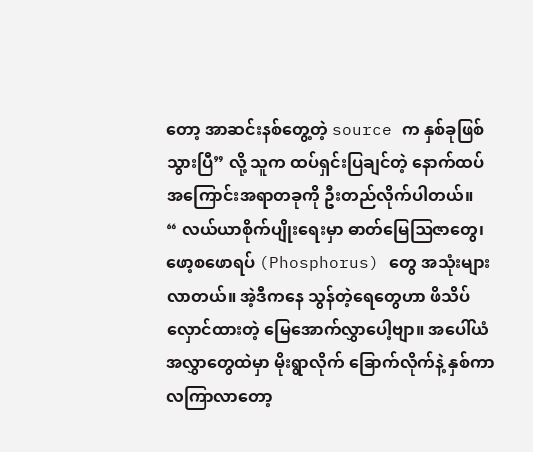တော့ အာဆင်းနစ်တွေ့တဲ့ source က နှစ်ခုဖြစ်သွားပြီ” လို့ သူက ထပ်ရှင်းပြချင်တဲ့ နောက်ထပ် အကြောင်းအရာတခုကို ဦးတည်လိုက်ပါတယ်။
“ လယ်ယာစိုက်ပျိုးရေးမှာ ဓာတ်မြေဩဇာတွေ၊ ဖော့စဖောရပ် (Phosphorus) တွေ အသုံးများလာတယ်။ အဲ့ဒီကနေ သွန်တဲ့ရေတွေဟာ ဖိသိပ်လှောင်ထားတဲ့ မြေအောက်လွှာပေါ့ဗျာ။ အပေါ်ယံအလွှာတွေထဲမှာ မိုးရွာလိုက် ခြောက်လိုက်နဲ့ နှစ်ကာလကြာလာတော့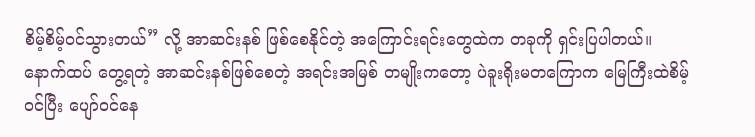စိမ့်စိမ့်ဝင်သွားတယ်” လို့ အာဆင်းနစ် ဖြစ်စေနိုင်တဲ့ အကြောင်းရင်းတွေထဲက တခုကို ရှင်းပြပါတယ်။
နောက်ထပ် တွေ့ရတဲ့ အာဆင်းနစ်ဖြစ်စေတဲ့ အရင်းအမြစ် တမျိုးကတော့ ပဲခူးရိုးမတကြောက မြေကြီးထဲစိမ့်ဝင်ပြီး ပျော်ဝင်နေ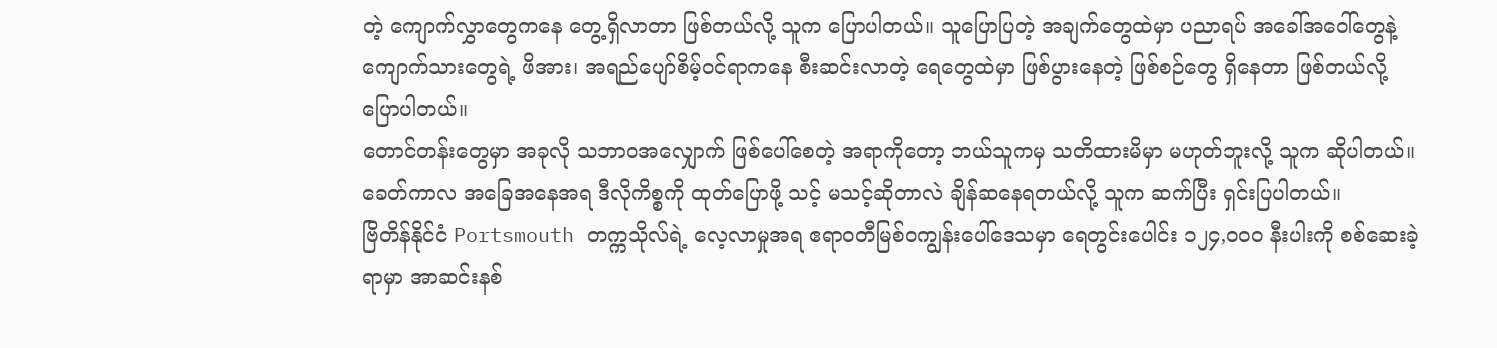တဲ့ ကျောက်လွှာတွေကနေ တွေ့ရှိလာတာ ဖြစ်တယ်လို့ သူက ပြောပါတယ်။ သူပြောပြတဲ့ အချက်တွေထဲမှာ ပညာရပ် အခေါ်အဝေါ်တွေနဲ့ ကျောက်သားတွေရဲ့ ဖိအား၊ အရည်ပျော်စိမ့်ဝင်ရာကနေ စီးဆင်းလာတဲ့ ရေတွေထဲမှာ ဖြစ်ပွားနေတဲ့ ဖြစ်စဉ်တွေ ရှိနေတာ ဖြစ်တယ်လို့ ပြောပါတယ်။
တောင်တန်းတွေမှာ အခုလို သဘာဝအလျှောက် ဖြစ်ပေါ်စေတဲ့ အရာကိုတော့ ဘယ်သူကမှ သတိထားမိမှာ မဟုတ်ဘူးလို့ သူက ဆိုပါတယ်။ ခေတ်ကာလ အခြေအနေအရ ဒီလိုကိစ္စကို ထုတ်ပြောဖို့ သင့် မသင့်ဆိုတာလဲ ချိန်ဆနေရတယ်လို့ သူက ဆက်ပြီး ရှင်းပြပါတယ်။
ဗြိတိန်နိုင်ငံ Portsmouth တက္ကသိုလ်ရဲ့ လေ့လာမှုအရ ဧရာဝတီမြစ်ဝကျွန်းပေါ်ဒေသမှာ ရေတွင်းပေါင်း ၁၂၄,၀၀၀ နီးပါးကို စစ်ဆေးခဲ့ရာမှာ အာဆင်းနစ်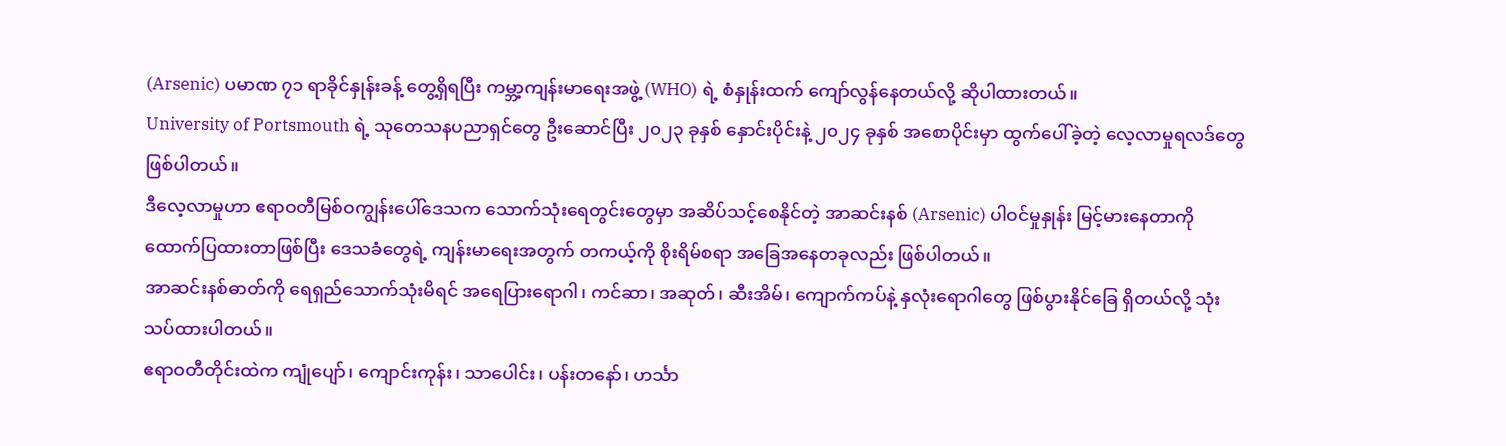(Arsenic) ပမာဏ ၇၁ ရာခိုင်နှုန်းခန့် တွေ့ရှိရပြီး ကမ္ဘာ့ကျန်းမာရေးအဖွဲ့ (WHO) ရဲ့ စံနှုန်းထက် ကျော်လွန်နေတယ်လို့ ဆိုပါထားတယ်။
University of Portsmouth ရဲ့ သုတေသနပညာရှင်တွေ ဦးဆောင်ပြီး ၂၀၂၃ ခုနှစ် နှောင်းပိုင်းနဲ့ ၂၀၂၄ ခုနှစ် အစောပိုင်းမှာ ထွက်ပေါ်ခဲ့တဲ့ လေ့လာမှုရလဒ်တွေ ဖြစ်ပါတယ်။
ဒီလေ့လာမှုဟာ ဧရာဝတီမြစ်ဝကျွန်းပေါ်ဒေသက သောက်သုံးရေတွင်းတွေမှာ အဆိပ်သင့်စေနိုင်တဲ့ အာဆင်းနစ် (Arsenic) ပါဝင်မှုနှုန်း မြင့်မားနေတာကို ထောက်ပြထားတာဖြစ်ပြီး ဒေသခံတွေရဲ့ ကျန်းမာရေးအတွက် တကယ့်ကို စိုးရိမ်စရာ အခြေအနေတခုလည်း ဖြစ်ပါတယ်။
အာဆင်းနစ်ဓာတ်ကို ရေရှည်သောက်သုံးမိရင် အရေပြားရောဂါ၊ ကင်ဆာ၊ အဆုတ်၊ ဆီးအိမ်၊ ကျောက်ကပ်နဲ့ နှလုံးရောဂါတွေ ဖြစ်ပွားနိုင်ခြေ ရှိတယ်လို့ သုံးသပ်ထားပါတယ်။
ဧရာဝတီတိုင်းထဲက ကျုံပျော်၊ ကျောင်းကုန်း၊ သာပေါင်း၊ ပန်းတနော်၊ ဟင်္သာ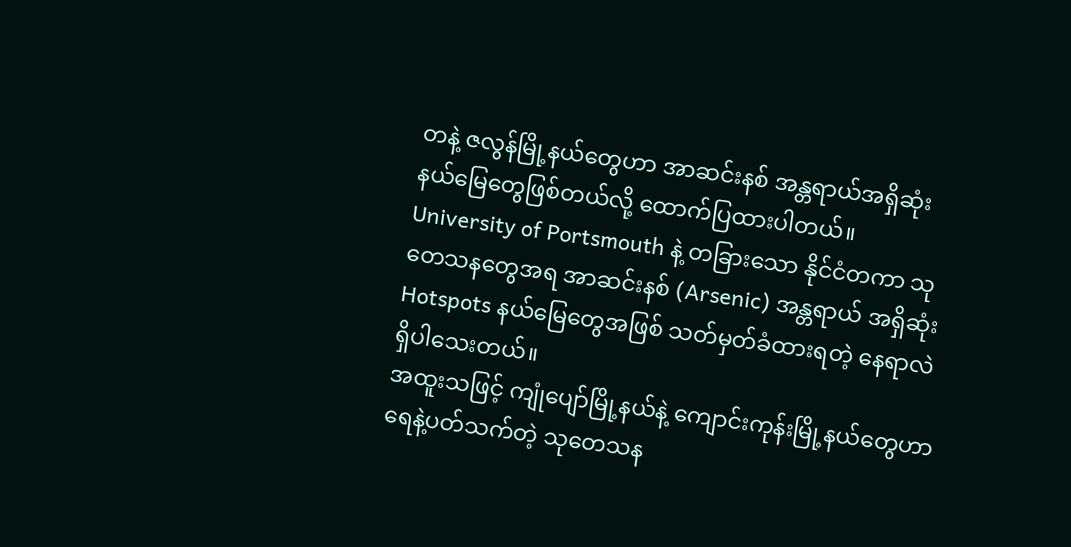တနဲ့ ဇလွန်မြို့နယ်တွေဟာ အာဆင်းနစ် အန္တရာယ်အရှိဆုံး နယ်မြေတွေဖြစ်တယ်လို့ ထောက်ပြထားပါတယ်။
University of Portsmouth နဲ့ တခြားသော နိုင်ငံတကာ သုတေသနတွေအရ အာဆင်းနစ် (Arsenic) အန္တရာယ် အရှိဆုံး Hotspots နယ်မြေတွေအဖြစ် သတ်မှတ်ခံထားရတဲ့ နေရာလဲ ရှိပါသေးတယ်။
အထူးသဖြင့် ကျုံပျော်မြို့နယ်နဲ့ ကျောင်းကုန်းမြို့နယ်တွေဟာ ရေနဲ့ပတ်သက်တဲ့ သုတေသန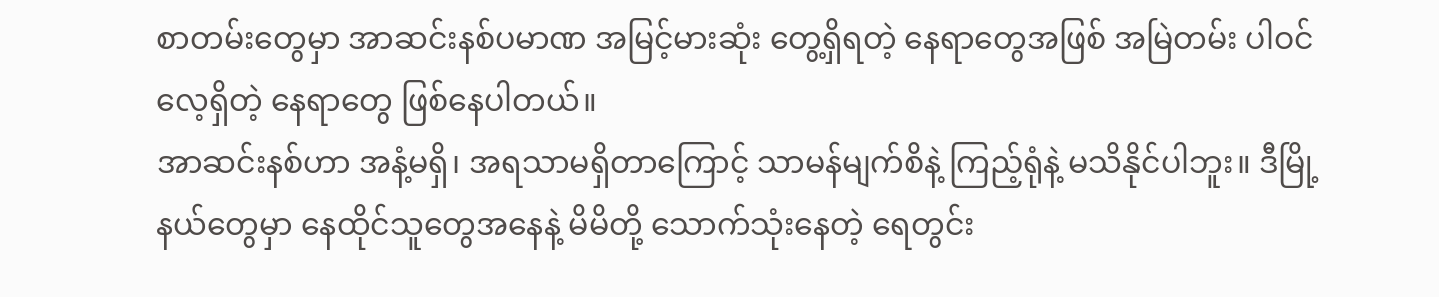စာတမ်းတွေမှာ အာဆင်းနစ်ပမာဏ အမြင့်မားဆုံး တွေ့ရှိရတဲ့ နေရာတွေအဖြစ် အမြဲတမ်း ပါဝင်လေ့ရှိတဲ့ နေရာတွေ ဖြစ်နေပါတယ်။
အာဆင်းနစ်ဟာ အနံ့မရှိ၊ အရသာမရှိတာကြောင့် သာမန်မျက်စိနဲ့ ကြည့်ရုံနဲ့ မသိနိုင်ပါဘူး။ ဒီမြို့နယ်တွေမှာ နေထိုင်သူတွေအနေနဲ့ မိမိတို့ သောက်သုံးနေတဲ့ ရေတွင်း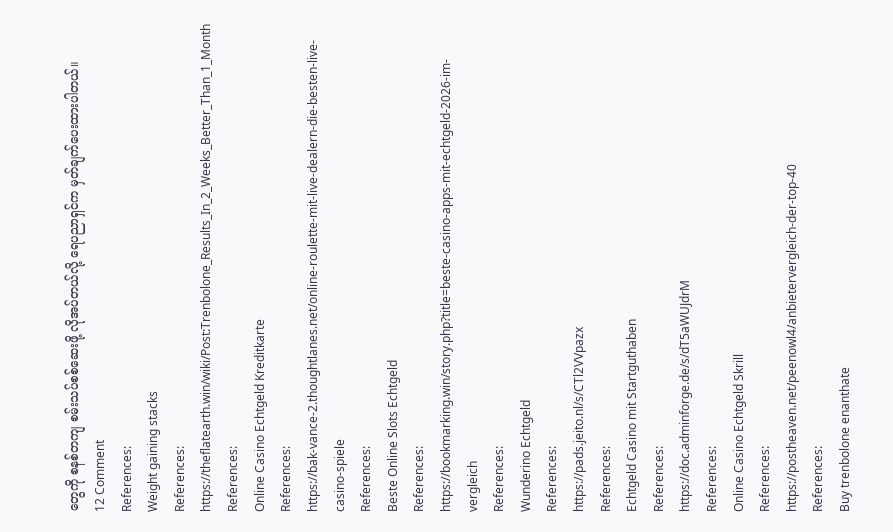တွေကို စနစ်တကျ စမ်းသပ်စစ်ဆေးဖို့ လိုအပ်တယ်လို့ ရေပညာရှင်က မှတ်ချက်ပေးထားပါတယ်။
12 Comment
References:
Weight gaining stacks
References:
https://theflatearth.win/wiki/Post:Trenbolone_Results_In_2_Weeks_Better_Than_1_Month
References:
Online Casino Echtgeld Kreditkarte
References:
https://bak-vance-2.thoughtlanes.net/online-roulette-mit-live-dealern-die-besten-live-casino-spiele
References:
Beste Online Slots Echtgeld
References:
https://bookmarking.win/story.php?title=beste-casino-apps-mit-echtgeld-2026-im-vergleich
References:
Wunderino Echtgeld
References:
https://pads.jeito.nl/s/CTl2VVpazx
References:
Echtgeld Casino mit Startguthaben
References:
https://doc.adminforge.de/s/dT5aWUJdrM
References:
Online Casino Echtgeld Skrill
References:
https://postheaven.net/peenowl4/anbietervergleich-der-top-40
References:
Buy trenbolone enanthate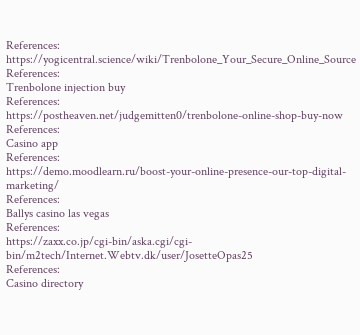References:
https://yogicentral.science/wiki/Trenbolone_Your_Secure_Online_Source
References:
Trenbolone injection buy
References:
https://postheaven.net/judgemitten0/trenbolone-online-shop-buy-now
References:
Casino app
References:
https://demo.moodlearn.ru/boost-your-online-presence-our-top-digital-marketing/
References:
Ballys casino las vegas
References:
https://zaxx.co.jp/cgi-bin/aska.cgi/cgi-bin/m2tech/Internet.Webtv.dk/user/JosetteOpas25
References:
Casino directory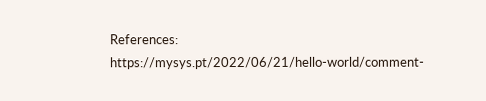References:
https://mysys.pt/2022/06/21/hello-world/comment-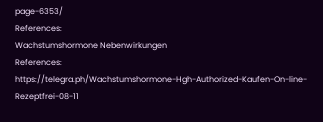page-6353/
References:
Wachstumshormone Nebenwirkungen
References:
https://telegra.ph/Wachstumshormone-Hgh-Authorized-Kaufen-On-line-Rezeptfrei-08-11